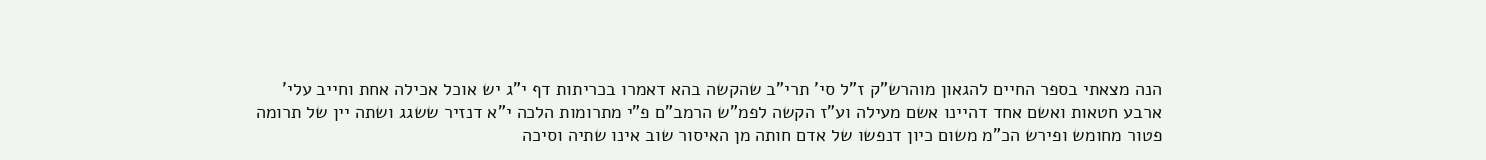הנה מצאתי בספר החיים להגאון מוהרש"ק ז"ל סי' תרי"ב שהקשה בהא דאמרו בכריתות דף י"ג יש אוכל אכילה אחת וחייב עלי' ארבע חטאות ואשם אחד דהיינו אשם מעילה וע"ז הקשה לפמ"ש הרמב"ם פ"י מתרומות הלכה י"א דנזיר ששגג ושתה יין של תרומה פטור מחומש ופירש הכ"מ משום כיון דנפשו של אדם חותה מן האיסור שוב אינו שתיה וסיכה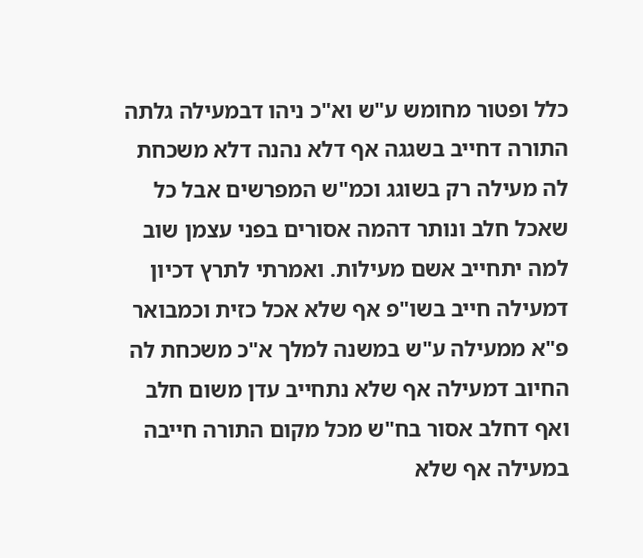כלל ופטור מחומש ע"ש וא"כ ניהו דבמעילה גלתה התורה דחייב בשגגה אף דלא נהנה דלא משכחת לה מעילה רק בשוגג וכמ"ש המפרשים אבל כל שאכל חלב ונותר דהמה אסורים בפני עצמן שוב למה יתחייב אשם מעילות. ואמרתי לתרץ דכיון דמעילה חייב בשו"פ אף שלא אכל כזית וכמבואר פ"א ממעילה ע"ש במשנה למלך א"כ משכחת לה החיוב דמעילה אף שלא נתחייב עדן משום חלב ואף דחלב אסור בח"ש מכל מקום התורה חייבה במעילה אף שלא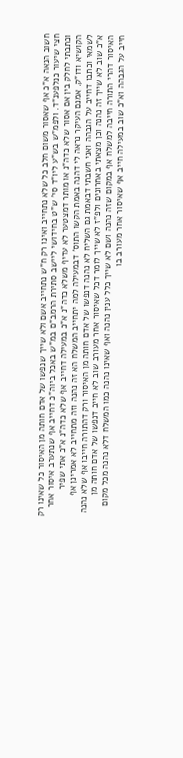חשוב הנאה א"כ אף שאסור משום חלב כל שלא נתחייב ואינו רק ח"ש נתחייב אשם ולא שייך שנפשו של אדם חותה מן האיסור כל שאינו רק חצי שיעור כנלפענ"ד. ולפמ"ש בש"ע ליו"ד סי' ש"ט בחידושי ליישב סתירת הרמב"ם במ"ש באכל ביוה"כ דחייב אף שנתערב איסור אחר וכתבתי לחלק בין אם אסור שלא כדה"נ או מותר דמצטער לא עדיף משלא כדה"נ א"כ במעילה דחייב אף שלא כדה"נ א"כ אתי שפיר הקושיא ודו"ק. אמנם העיקר נראה לי דהנה באמת הקשו התוס' דבמעילה למה יתחייב המשלח הא זה נהנה וזה מתחייב לא אמרינן אף לשמאי וכתבו דחייב על הגבהה ואני חשבתי דבאמת גם השליח לא נהנה דנפשו של אדם חותה מן האיסור ורק דהתורה חייבו אף שלא נהנה א"כ שוב לא שייך זה נהנה וכן מצאתי באחרונים ולפ"ז לא שייך לומר דכל שאיסור אחר מעורב שוב לא חייב דנפשו של אדם חותה מן האיסור דהרי התורה חייבה למשלח אף במקום שזה נהנה ושם לא שייך כלל ענין נהנה ואף שאינו נהנה כמו המשלח דלא נהנה מכל מקום חייב על הגבהה וא"כ שוב במעילה חייב אף שאיסור אחר מעורב בו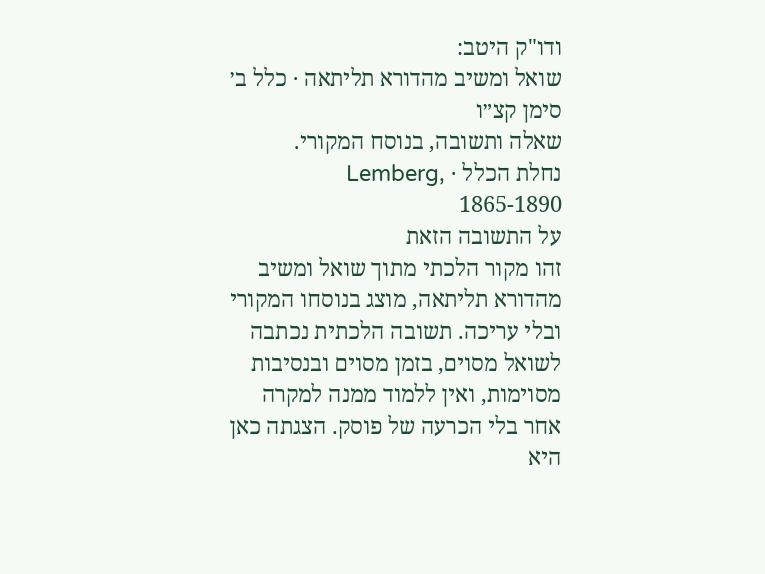ודו"ק היטב:
שואל ומשיב מהדורא תליתאה · כלל ב׳ סימן קצ״ו
שאלה ותשובה, בנוסח המקורי.
נחלת הכלל · Lemberg, 1865-1890
על התשובה הזאת
זהו מקור הלכתי מתוך שואל ומשיב מהדורא תליתאה, מוצג בנוסחו המקורי ובלי עריכה. תשובה הלכתית נכתבה לשואל מסוים, בזמן מסוים ובנסיבות מסוימות, ואין ללמוד ממנה למקרה אחר בלי הכרעה של פוסק. הצגתה כאן היא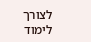לצורך לימוד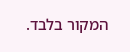המקור בלבד.